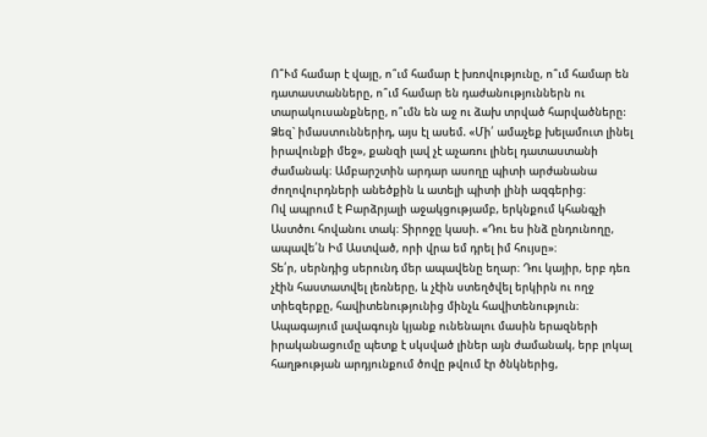Ո՞Ւմ համար է վայը, ո՞ւմ համար է խռովությունը, ո՞ւմ համար են դատաստանները, ո՞ւմ համար են դաժանություններն ու տարակուսանքները, ո՞ւմն են աջ ու ձախ տրված հարվածները:
Ձեզ` իմաստուններիդ, այս էլ ասեմ. «Մի՛ ամաչեք խելամուտ լինել իրավունքի մեջ», քանզի լավ չէ աչառու լինել դատաստանի ժամանակ։ Ամբարշտին արդար ասողը պիտի արժանանա ժողովուրդների անեծքին և ատելի պիտի լինի ազգերից։
Ով ապրում է Բարձրյալի աջակցությամբ, երկնքում կհանգչի Աստծու հովանու տակ։ Տիրոջը կասի. «Դու ես ինձ ընդունողը, ապավե՛ն Իմ Աստված, որի վրա եմ դրել իմ հույսը»։
Տե՛ր, սերնդից սերունդ մեր ապավենը եղար։ Դու կայիր, երբ դեռ չէին հաստատվել լեռները, և չէին ստեղծվել երկիրն ու ողջ տիեզերքը, հավիտենությունից մինչև հավիտենություն։
Ապագայում լավագույն կյանք ունենալու մասին երազների իրականացումը պետք է սկսված լիներ այն ժամանակ, երբ լոկալ հաղթության արդյունքում ծովը թվում էր ծնկներից,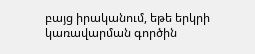բայց իրականում, եթե երկրի կառավարման գործին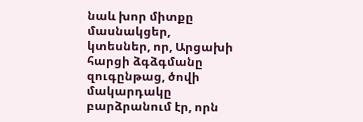նաև խոր միտքը մասնակցեր, կտեսներ, որ, Արցախի հարցի ձգձգմանը զուգընթաց, ծովի մակարդակը բարձրանում էր, որն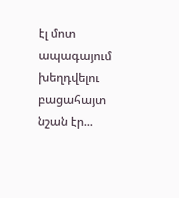էլ մոտ ապագայում խեղդվելու բացահայտ նշան էր...